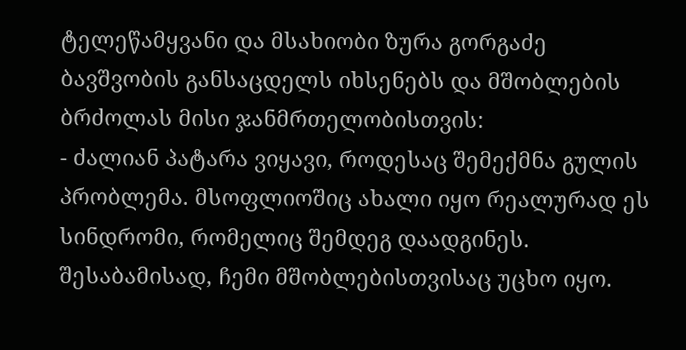ტელეწამყვანი და მსახიობი ზურა გორგაძე ბავშვობის განსაცდელს იხსენებს და მშობლების ბრძოლას მისი ჯანმრთელობისთვის:
- ძალიან პატარა ვიყავი, როდესაც შემექმნა გულის პრობლემა. მსოფლიოშიც ახალი იყო რეალურად ეს სინდრომი, რომელიც შემდეგ დაადგინეს. შესაბამისად, ჩემი მშობლებისთვისაც უცხო იყო.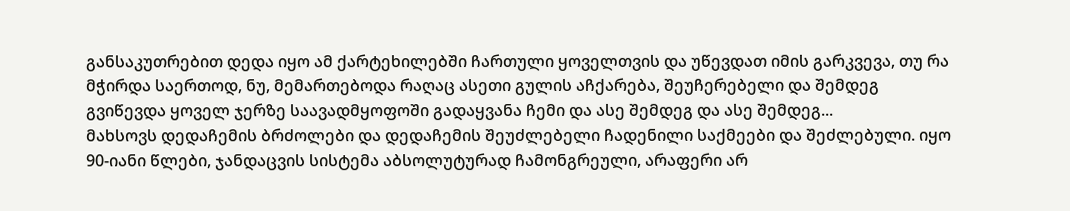განსაკუთრებით დედა იყო ამ ქარტეხილებში ჩართული ყოველთვის და უწევდათ იმის გარკვევა, თუ რა მჭირდა საერთოდ, ნუ, მემართებოდა რაღაც ასეთი გულის აჩქარება, შეუჩერებელი და შემდეგ გვიწევდა ყოველ ჯერზე საავადმყოფოში გადაყვანა ჩემი და ასე შემდეგ და ასე შემდეგ...
მახსოვს დედაჩემის ბრძოლები და დედაჩემის შეუძლებელი ჩადენილი საქმეები და შეძლებული. იყო 90-იანი წლები, ჯანდაცვის სისტემა აბსოლუტურად ჩამონგრეული, არაფერი არ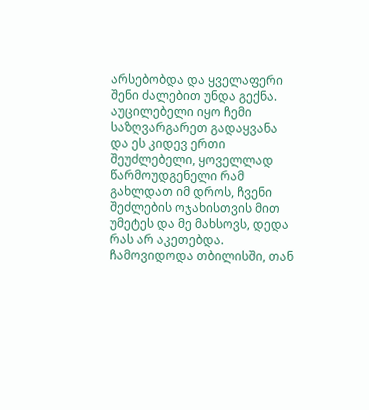არსებობდა და ყველაფერი შენი ძალებით უნდა გექნა. აუცილებელი იყო ჩემი საზღვარგარეთ გადაყვანა და ეს კიდევ ერთი შეუძლებელი, ყოველლად წარმოუდგენელი რამ გახლდათ იმ დროს, ჩვენი შეძლების ოჯახისთვის მით უმეტეს და მე მახსოვს, დედა რას არ აკეთებდა. ჩამოვიდოდა თბილისში, თან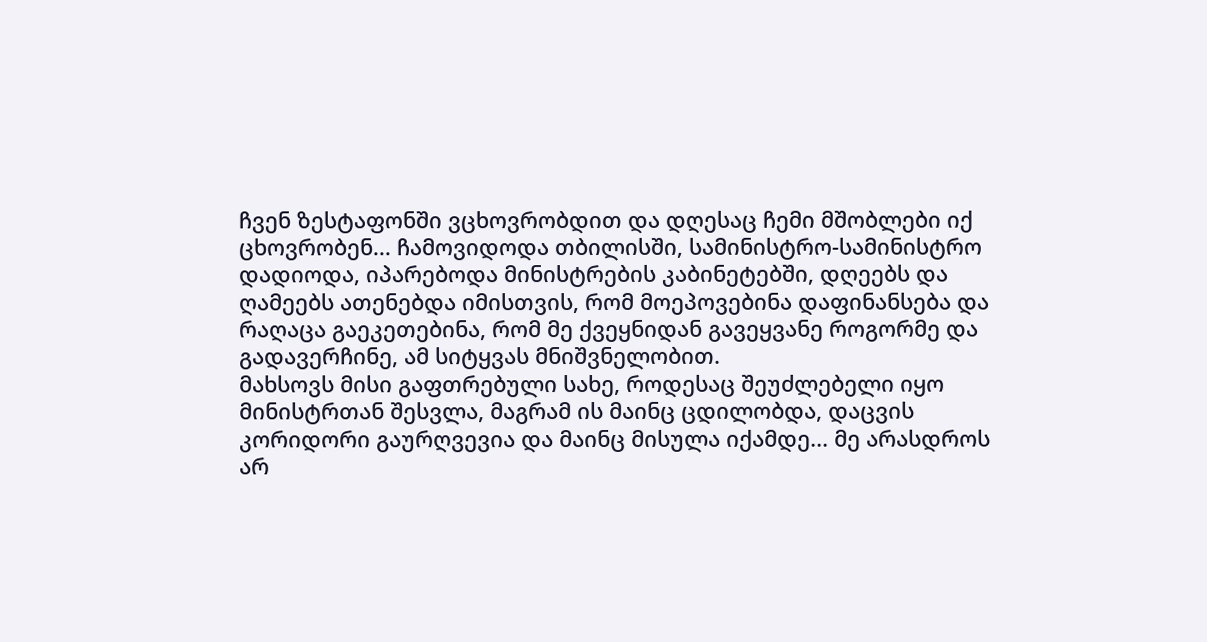ჩვენ ზესტაფონში ვცხოვრობდით და დღესაც ჩემი მშობლები იქ ცხოვრობენ... ჩამოვიდოდა თბილისში, სამინისტრო-სამინისტრო დადიოდა, იპარებოდა მინისტრების კაბინეტებში, დღეებს და ღამეებს ათენებდა იმისთვის, რომ მოეპოვებინა დაფინანსება და რაღაცა გაეკეთებინა, რომ მე ქვეყნიდან გავეყვანე როგორმე და გადავერჩინე, ამ სიტყვას მნიშვნელობით.
მახსოვს მისი გაფთრებული სახე, როდესაც შეუძლებელი იყო მინისტრთან შესვლა, მაგრამ ის მაინც ცდილობდა, დაცვის კორიდორი გაურღვევია და მაინც მისულა იქამდე... მე არასდროს არ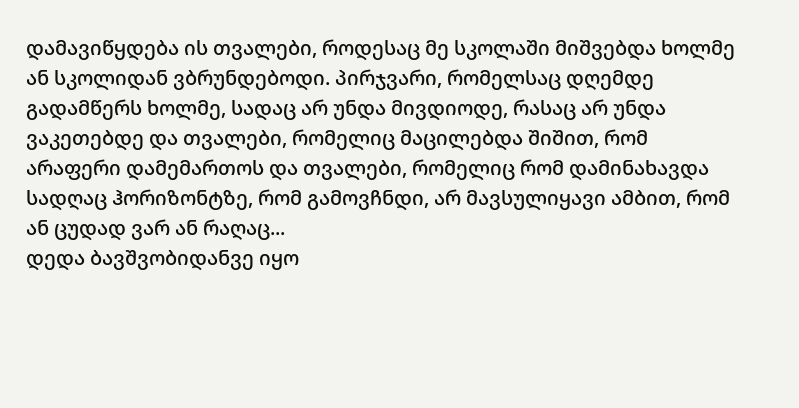დამავიწყდება ის თვალები, როდესაც მე სკოლაში მიშვებდა ხოლმე ან სკოლიდან ვბრუნდებოდი. პირჯვარი, რომელსაც დღემდე გადამწერს ხოლმე, სადაც არ უნდა მივდიოდე, რასაც არ უნდა ვაკეთებდე და თვალები, რომელიც მაცილებდა შიშით, რომ არაფერი დამემართოს და თვალები, რომელიც რომ დამინახავდა სადღაც ჰორიზონტზე, რომ გამოვჩნდი, არ მავსულიყავი ამბით, რომ ან ცუდად ვარ ან რაღაც...
დედა ბავშვობიდანვე იყო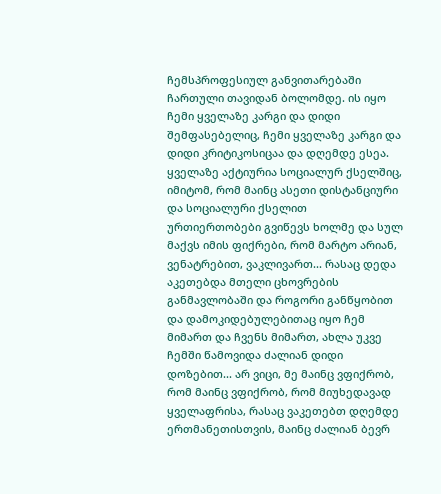ჩემსპროფესიულ განვითარებაში ჩართული თავიდან ბოლომდე. ის იყო ჩემი ყველაზე კარგი და დიდი შემფასებელიც, ჩემი ყველაზე კარგი და დიდი კრიტიკოსიცაა და დღემდე ესეა. ყველაზე აქტიურია სოციალურ ქსელშიც, იმიტომ, რომ მაინც ასეთი დისტანციური და სოციალური ქსელით ურთიერთობები გვიწევს ხოლმე და სულ მაქვს იმის ფიქრები, რომ მარტო არიან, ვენატრებით, ვაკლივართ... რასაც დედა აკეთებდა მთელი ცხოვრების განმავლობაში და როგორი განწყობით და დამოკიდებულებითაც იყო ჩემ მიმართ და ჩვენს მიმართ, ახლა უკვე ჩემში წამოვიდა ძალიან დიდი დოზებით... არ ვიცი, მე მაინც ვფიქრობ, რომ მაინც ვფიქრობ, რომ მიუხედავად ყველაფრისა, რასაც ვაკეთებთ დღემდე ერთმანეთისთვის, მაინც ძალიან ბევრ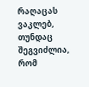რაღაცას ვაკლებ, თუნდაც შეგვიძლია, რომ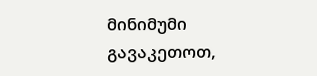მინიმუმი გავაკეთოთ,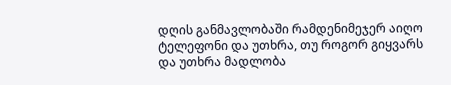დღის განმავლობაში რამდენიმეჯერ აიღო ტელეფონი და უთხრა, თუ როგორ გიყვარს და უთხრა მადლობა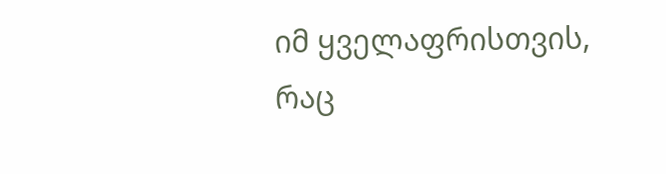იმ ყველაფრისთვის, რაც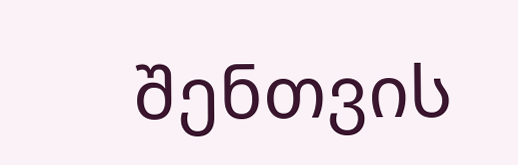შენთვის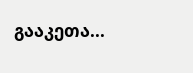გააკეთა...